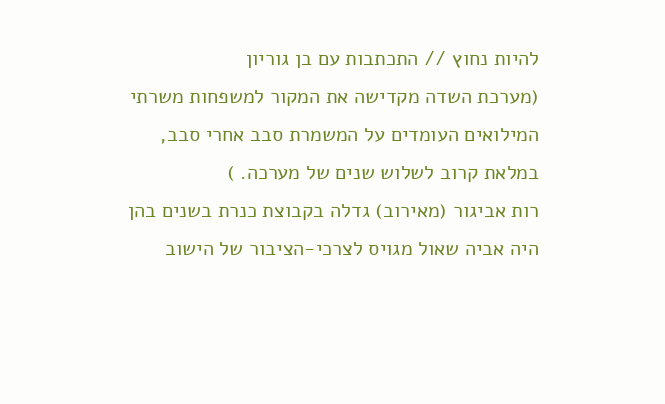להיות נחוץ // התכתבות עם בן גוריון
(מערכת השדה מקדישה את המקור למשפחות משרתי המילואים העומדים על המשמרת סבב אחרי סבב, במלאת קרוב לשלוש שנים של מערכה. )
רות אביגור (מאירוב) גדלה בקבוצת כנרת בשנים בהן היה אביה שאול מגויס לצרכי-הציבור של הישוב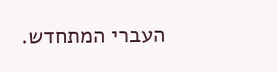העברי המתחדש.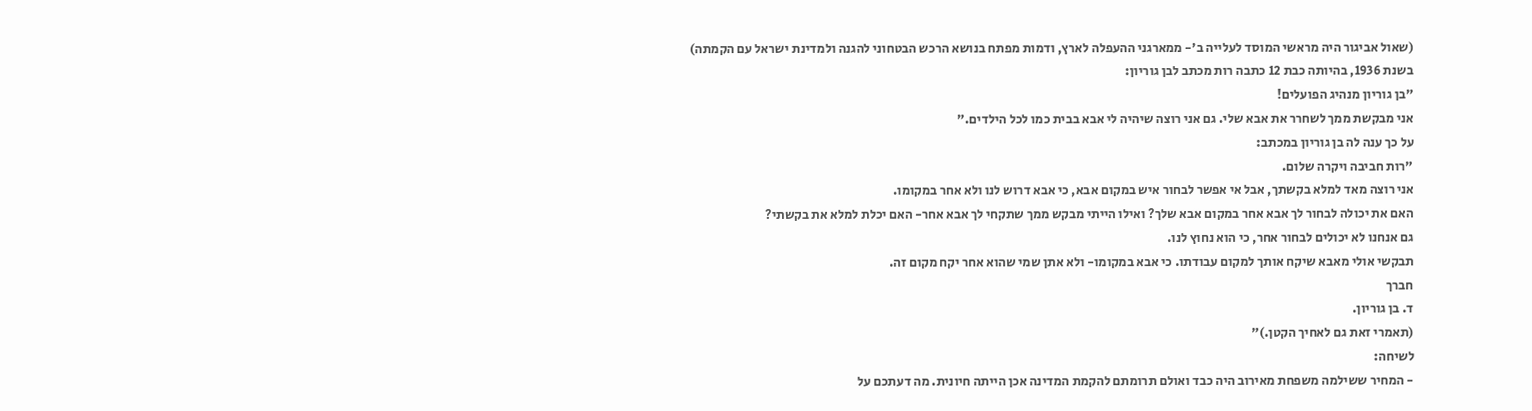(שאול אביגור היה מראשי המוסד לעלייה ב'- ממארגני ההעפלה לארץ, ודמות מפתח בנושא הרכש הבטחוני להגנה ולמדינת ישראל עם הקמתה)
בשנת 1936, בהיותה כבת 12 כתבה רות מכתב לבן גוריון:
"בן גוריון מנהיג הפועלים!
אני מבקשת ממך לשחרר את אבא שלי. גם אני רוצה שיהיה לי אבא בבית כמו לכל הילדים."
על כך ענה לה בן גוריון במכתב:
"רות חביבה ויקרה שלום.
אני רוצה מאד למלא בקשתך, אבל אי אפשר לבחור איש במקום אבא, כי אבא דרוש לנו ולא אחר במקומו.
האם את יכולה לבחור לך אבא אחר במקום אבא שלך? ואילו הייתי מבקש ממך שתקחי לך אבא אחר- האם יכלת למלא את בקשתי?
גם אנחנו לא יכולים לבחור אחר, כי הוא נחוץ לנו.
תבקשי אולי מאבא שיקח אותך למקום עבודתו. כי אבא במקומו- ולא אתן שמי שהוא אחר יקח מקום זה.
חברך
ד. בן גוריון.
(תאמרי זאת גם לאחיך הקטן.)"
לשיחה:
- המחיר ששילמה משפחת מאירוב היה כבד ואולם תרומתם להקמת המדינה אכן הייתה חיונית. מה דעתכם על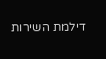דילמת השירות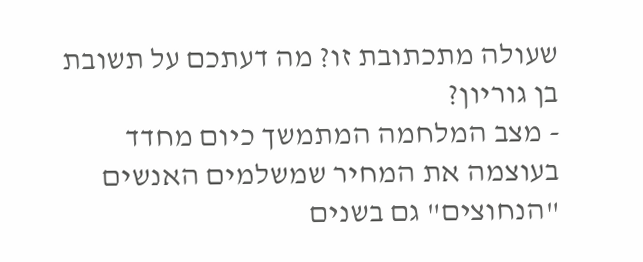שעולה מתכתובת זו? מה דעתכם על תשובת בן גוריון?
- מצב המלחמה המתמשך כיום מחדד בעוצמה את המחיר שמשלמים האנשים "הנחוצים" גם בשנים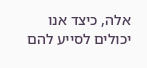אלה, כיצד אנו יכולים לסייע להם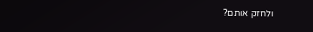ולחזק אותם?